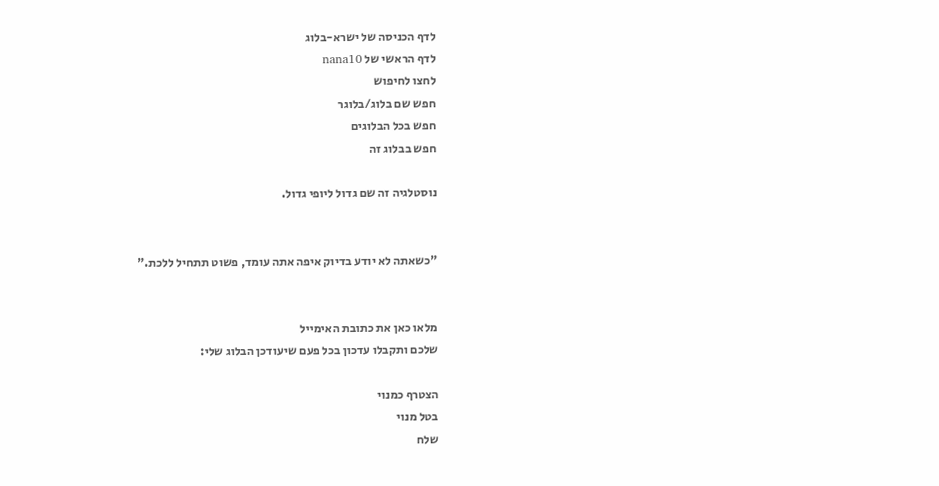לדף הכניסה של ישרא-בלוג
לדף הראשי של nana10
לחצו לחיפוש
חפש שם בלוג/בלוגר
חפש בכל הבלוגים
חפש בבלוג זה

נוסטלגיה זה שם גדול ליופי גדול.


"כשאתה לא יודע בדיוק איפה אתה עומד, פשוט תתחיל ללכת."


מלאו כאן את כתובת האימייל
שלכם ותקבלו עדכון בכל פעם שיעודכן הבלוג שלי:

הצטרף כמנוי
בטל מנוי
שלח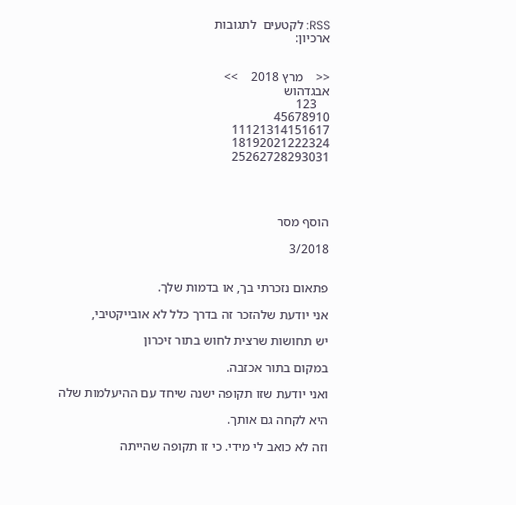RSS: לקטעים  לתגובות
ארכיון:


<<    מרץ 2018    >>
אבגדהוש
    123
45678910
11121314151617
18192021222324
25262728293031




הוסף מסר

3/2018


פתאום נזכרתי בך, או בדמות שלך.

אני יודעת שלהזכר זה בדרך כלל לא אובייקטיבי,

יש תחושות שרצית לחוש בתור זיכרון

במקום בתור אכזבה.

ואני יודעת שזו תקופה ישנה שיחד עם ההיעלמות שלה

היא לקחה גם אותך.

וזה לא כואב לי מידי. כי זו תקופה שהייתה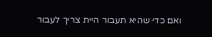ואם כדי שהיא תעבור היית צריך לעבור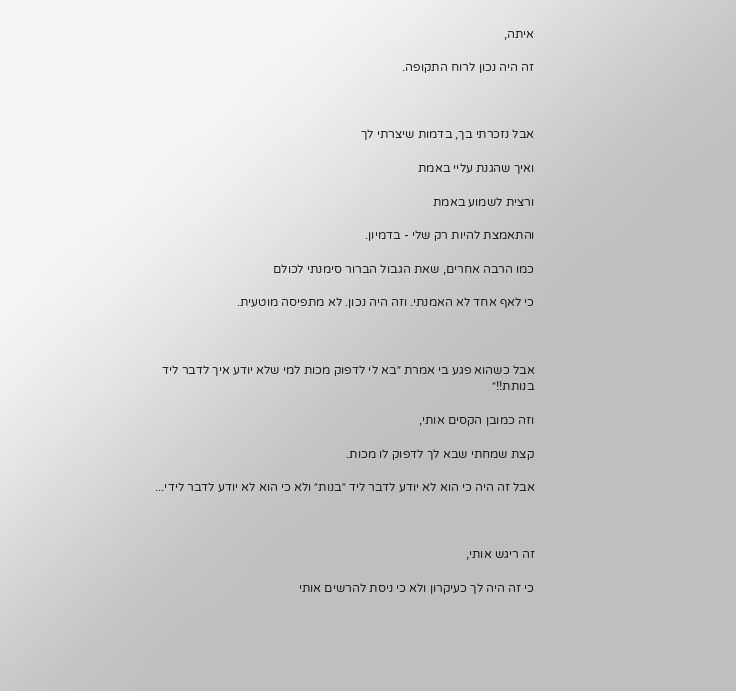איתה,

זה היה נכון לרוח התקופה.



אבל נזכרתי בך, בדמות שיצרתי לך

ואיך שהגנת עליי באמת

ורצית לשמוע באמת

והתאמצת להיות רק שלי - בדמיון.

כמו הרבה אחרים, שאת הגבול הברור סימנתי לכולם

כי לאף אחד לא האמנתי. וזה היה נכון. לא מתפיסה מוטעית.



אבל כשהוא פגע בי אמרת ״בא לי לדפוק מכות למי שלא יודע איך לדבר ליד בנותת!!״

וזה כמובן הקסים אותי,

קצת שמחתי שבא לך לדפוק לו מכות.

אבל זה היה כי הוא לא יודע לדבר ליד ״בנות״ ולא כי הוא לא יודע לדבר לידי...



זה ריגש אותי,

כי זה היה לך כעיקרון ולא כי ניסת להרשים אותי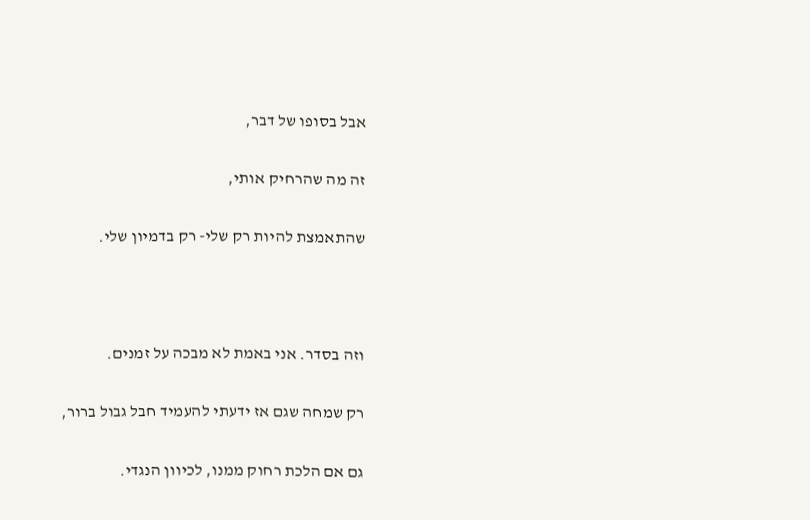אבל בסופו של דבר,

זה מה שהרחיק אותי,

שהתאמצת להיות רק שלי- רק בדמיון שלי.



וזה בסדר. אני באמת לא מבכה על זמנים.

רק שמחה שגם אז ידעתי להעמיד חבל גבול ברור,

גם אם הלכת רחוק ממנו, לכיוון הנגדי.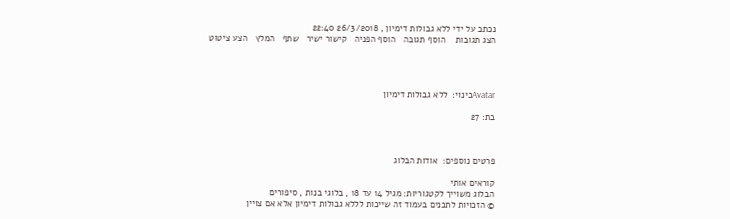נכתב על ידי ללא גבולות דימיון , 26/3/2018 22:40
הצג תגובות    הוסף תגובה   הוסף הפניה   קישור ישיר   שתף   המלץ   הצע ציטוט




Avatarכינוי:  ללא גבולות דימיון

בת: 27



פרטים נוספים:  אודות הבלוג

קוראים אותי
הבלוג משוייך לקטגוריות: מגיל 14 עד 18 , בלוגי בנות , סיפורים
© הזכויות לתכנים בעמוד זה שייכות לללא גבולות דימיון אלא אם צויין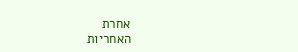אחרת
האחריות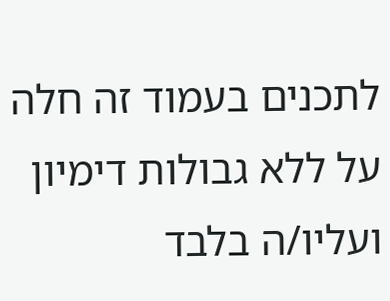לתכנים בעמוד זה חלה על ללא גבולות דימיון ועליו/ה בלבד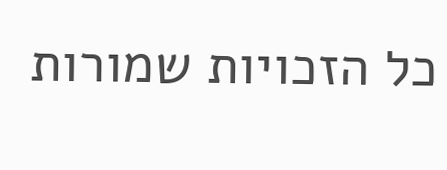כל הזכויות שמורות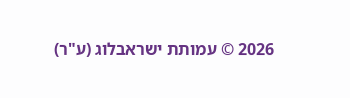2026 © עמותת ישראבלוג (ע"ר)